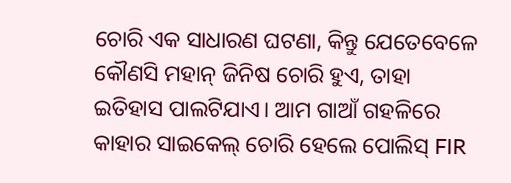ଚୋରି ଏକ ସାଧାରଣ ଘଟଣା, କିନ୍ତୁ ଯେତେବେଳେ କୌଣସି ମହାନ୍ ଜିନିଷ ଚୋରି ହୁଏ, ତାହା ଇତିହାସ ପାଲଟିଯାଏ। ଆମ ଗାଆଁ ଗହଳିରେ କାହାର ସାଇକେଲ୍ ଚୋରି ହେଲେ ପୋଲିସ୍ FIR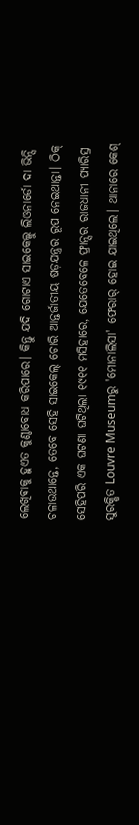ଲେଖିଵାକୁ ହୁଏତ କୁଣ୍ଠାବୋଧ କରିପାରେ। କିନ୍ତୁ ଯଦି ଗୋଟାଏ ସାଇକେଲ୍କୁ ଲିଓନାର୍ଡୋ ଦା ଭିନ୍ସି ଚଳାଉଥାନ୍ତେ, ତେବେ ସେହି ସାଇକେଲ୍ ଚୋରି ଆନ୍ତର୍ଜାତୀୟ ଷଡ଼ଯନ୍ତ୍ରର ରୂପ ନେଇଥାନ୍ତା। ଠିକ୍ ସେହିପରି ଏକ ଘଟଣା ଘଟିଥିଲା ୧୯୧୧ ମସିହାରେ, ଯେତେବେଳେ ଫ୍ରାନ୍ସର ରାଜଧାନୀ ପ୍ୟାରିସ୍ର ସୁରକ୍ଷିତ Louvre Museumରୁ 'ମୋନାଲିସା' ଫେରାର୍ ହୋଇ ଯାଇଥିଲେ। ଥାନାରେ କେଶ୍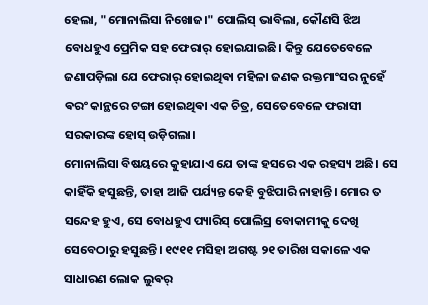ହେଲା, "ମୋନାଲିସା ନିଖୋଜ।" ପୋଲିସ୍ ଭାବିଲା, କୌଣସି ଝିଅ ବୋଧହୁଏ ପ୍ରେମିକ ସହ ଫେରାର୍ ହୋଇଯାଇଛି। କିନ୍ତୁ ଯେତେବେଳେ ଜଣାପଡ଼ିଲା ଯେ ଫେରାର୍ ହୋଇଥିଵା ମହିଳା ଜଣକ ରକ୍ତମାଂସର ନୁହେଁ ଵରଂ କାନ୍ଥରେ ଟଙ୍ଗା ହୋଇଥିଵା ଏକ ଚିତ୍ର, ସେତେବେଳେ ଫରାସୀ ସରକାରଙ୍କ ହୋସ୍ ଉଡ଼ିଗଲା।
ମୋନାଲିସା ବିଷୟରେ କୁହାଯାଏ ଯେ ତାଙ୍କ ହସରେ ଏକ ରହସ୍ୟ ଅଛି। ସେ କାହିଁକି ହସୁଛନ୍ତି, ତାହା ଆଜି ପର୍ଯ୍ୟନ୍ତ କେହି ବୁଝିପାରି ନାହାନ୍ତି। ମୋର ତ ସନ୍ଦେହ ହୁଏ, ସେ ବୋଧହୁଏ ପ୍ୟାରିସ୍ ପୋଲିସ୍ର ବୋକାମୀକୁ ଦେଖି ସେବେଠାରୁ ହସୁଛନ୍ତି। ୧୯୧୧ ମସିହା ଅଗଷ୍ଟ ୨୧ ତାରିଖ ସକାଳେ ଏକ ସାଧାରଣ ଲୋକ ଲୁଵର୍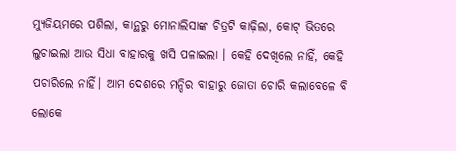ମ୍ୟୁଜିୟମରେ ପଶିଲା, କାନ୍ଥରୁ ମୋନାଲିସାଙ୍କ ଚିତ୍ରଟି କାଢ଼ିଲା, କୋଟ୍ ଭିତରେ ଲୁଚାଇଲା ଆଉ ସିଧା ବାହାରକୁ ଖସି ପଳାଇଲା । କେହି ଦେଖିଲେ ନାହିଁ, କେହି ପଚାରିଲେ ନାହିଁ। ଆମ ଦେଶରେ ମନ୍ଦିର ବାହାରୁ ଜୋତା ଚୋରି କଲାବେଳେ ବି ଲୋକେ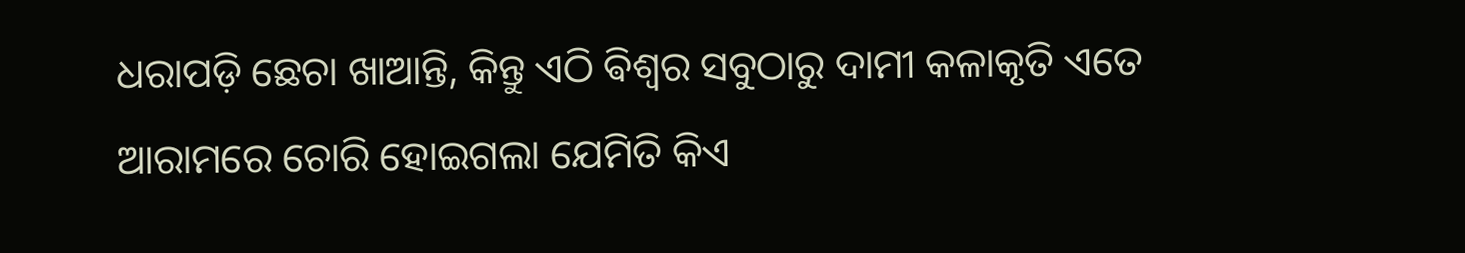ଧରାପଡ଼ି ଛେଚା ଖାଆନ୍ତି, କିନ୍ତୁ ଏଠି ଵିଶ୍ୱର ସବୁଠାରୁ ଦାମୀ କଳାକୃତି ଏତେ ଆରାମରେ ଚୋରି ହୋଇଗଲା ଯେମିତି କିଏ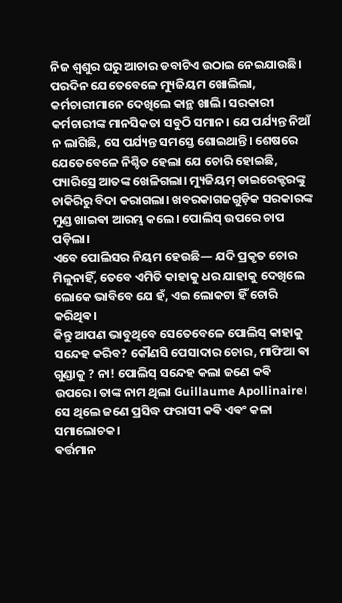ନିଜ ଶ୍ୱଶୁର ଘରୁ ଆଚାର ଡବାଟିଏ ଉଠାଇ ନେଇଯାଉଛି।
ପରଦିନ ଯେତେବେଳେ ମ୍ୟୁଜିୟମ ଖୋଲିଲା, କର୍ମଚାରୀମାନେ ଦେଖିଲେ କାନ୍ଥ ଖାଲି। ସରକାରୀ କର୍ମଚାରୀଙ୍କ ମାନସିକତା ସବୁଠି ସମାନ। ଯେ ପର୍ଯ୍ୟନ୍ତ ନିଆଁ ନ ଲାଗିଛି, ସେ ପର୍ଯ୍ୟନ୍ତ ସମସ୍ତେ ଶୋଇଥାନ୍ତି। ଶେଷରେ ଯେତେବେଳେ ନିଶ୍ଚିତ ହେଲା ଯେ ଚୋରି ହୋଇଛି, ପ୍ୟାରିସ୍ରେ ଆତଙ୍କ ଖେଳିଗଲା। ମ୍ୟୁଜିୟମ୍ ଡାଇରେକ୍ଟରଙ୍କୁ ଚାକିରିରୁ ବିଦା କରାଗଲା। ଖବରକାଗଜଗୁଡ଼ିକ ସରକାରଙ୍କ ମୁଣ୍ଡ ଖାଇଵା ଆରମ୍ଭ କଲେ। ପୋଲିସ୍ ଉପରେ ଚାପ ପଡ଼ିଲା।
ଏବେ ପୋଲିସର ନିୟମ ହେଉଛି— ଯଦି ପ୍ରକୃତ ଚୋର ମିଳୁନାହିଁ, ତେବେ ଏମିତି କାହାକୁ ଧର ଯାହାକୁ ଦେଖିଲେ ଲୋକେ ଭାବିବେ ଯେ ହଁ, ଏଇ ଲୋକଟା ହିଁ ଚୋରି କରିଥିଵ।
କିନ୍ତୁ ଆପଣ ଭାବୁଥିବେ ସେତେବେଳେ ପୋଲିସ୍ କାହାକୁ ସନ୍ଦେହ କରିବ? କୌଣସି ପେସାଦାର ଚୋର, ମାଫିଆ ଵା ଗୁଣ୍ଡାକୁ ? ନା! ପୋଲିସ୍ ସନ୍ଦେହ କଲା ଜଣେ କଵି ଉପରେ। ତାଙ୍କ ନାମ ଥିଲା Guillaume Apollinaire। ସେ ଥିଲେ ଜଣେ ପ୍ରସିଦ୍ଧ ଫରାସୀ କଵି ଏଵଂ କଳା ସମାଲୋଚକ।
ଵର୍ତ୍ତମାନ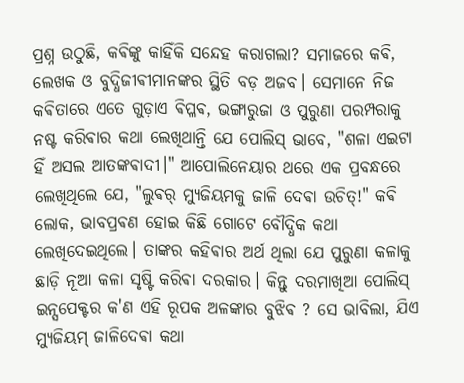ପ୍ରଶ୍ନ ଉଠୁଛି, କଵିଙ୍କୁ କାହିଁକି ସନ୍ଦେହ କରାଗଲା? ସମାଜରେ କଵି, ଲେଖକ ଓ ବୁଦ୍ଧିଜୀଵୀମାନଙ୍କର ସ୍ଥିତି ବଡ଼ ଅଜବ। ସେମାନେ ନିଜ କଵିତାରେ ଏତେ ଗୁଡ଼ାଏ ଵିପ୍ଳଵ, ଭଙ୍ଗାରୁଜା ଓ ପୁରୁଣା ପରମ୍ପରାକୁ ନଷ୍ଟ କରିଵାର କଥା ଲେଖିଥାନ୍ତି ଯେ ପୋଲିସ୍ ଭାବେ, "ଶଳା ଏଇଟା ହିଁ ଅସଲ ଆତଙ୍କଵାଦୀ।" ଆପୋଲିନେୟାର ଥରେ ଏକ ପ୍ରବନ୍ଧରେ ଲେଖିଥିଲେ ଯେ, "ଲୁଵର୍ ମ୍ୟୁଜିୟମକୁ ଜାଳି ଦେଵା ଉଚିତ୍!" କଵି ଲୋକ, ଭାବପ୍ରଵଣ ହୋଇ କିଛି ଗୋଟେ ବୌଦ୍ଧିକ କଥା ଲେଖିଦେଇଥିଲେ। ତାଙ୍କର କହିଵାର ଅର୍ଥ ଥିଲା ଯେ ପୁରୁଣା କଳାକୁ ଛାଡ଼ି ନୂଆ କଳା ସୃଷ୍ଟି କରିଵା ଦରକାର। କିନ୍ତୁ ଦରମାଖିଆ ପୋଲିସ୍ ଇନ୍ସପେକ୍ଟର କ'ଣ ଏହି ରୂପକ ଅଳଙ୍କାର ବୁଝିଵ ? ସେ ଭାବିଲା, ଯିଏ ମ୍ୟୁଜିୟମ୍ ଜାଳିଦେଵା କଥା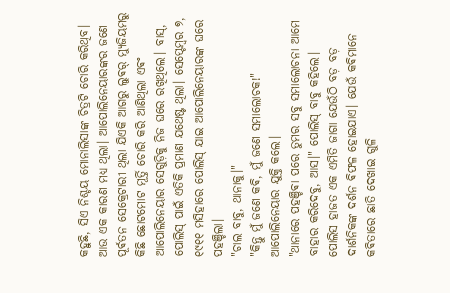କହୁଛି, ସିଏ ନିଶ୍ଚୟ ମୋନାଲିସାଙ୍କ ଚିତ୍ରଟି ଚୋରି କରିଥିବ। ଆଉ ଏକ କାରଣ ମଧ୍ୟ ଥିଲା। ଆପୋଲିନେୟାରଙ୍କର ଜଣେ ପୂର୍ଵତନ ସେକ୍ରେଟାରୀ ଥିଲା ଯିଏକି ଆଗରୁ ଲୁଵର୍ ମ୍ୟୁଜିୟମରୁ କିଛି ଛୋଟମୋଟ ମୂର୍ତ୍ତି ଚୋରି କରି ଆଣିଥିଲା ଏଵଂ ଆପୋଲିନେୟାର ସେଗୁଡ଼ିକୁ ନିଜ ଘରେ ରଖିଥିଲେ। ବାସ୍, ପୋଲିସ୍ ପାଇଁ ଏତିକି ପ୍ରମାଣ ଯଥେଷ୍ଟ ଥିଲା। ସେପ୍ଟେମ୍ବର ୭, ୧୯୧୧ ମସିହାରେ ପୋଲିସ୍ ଯାଇ ଆପୋଲିନେୟାରଙ୍କ ଘରେ ପହଞ୍ଚିଲା।
"ଚାଲ ବାବୁ, ଥାନାକୁ।"
"କିନ୍ତୁ ମୁଁ ଜଣେ କଵି, ମୁଁ ଜଣେ ସମାଲୋଚକ!" ଆପୋଲିନେୟାର ଯୁକ୍ତି କଲେ।
"ଥାନାରେ ପହଞ୍ଚିଵା ପରେ ତୁମର ସବୁ ସମାଲୋଚନା ଆମେ ବାହାର କରିଦେବୁ, ଆସ।" ପୋଲିସ୍ ବାବୁ କହିଲେ।
ପୋଲିସ ହାଜତ ଏକ ଏମିତି ଜାଗା ଯେଉଁଠି ବଡ଼ ବଡ଼ ଦାର୍ଶନିକଙ୍କ ଦର୍ଶନ ଵିଫଳ ହୋଇଯାଏ। ଯେଉଁ କଵିମାନେ କଵିତାରେ ଛାତି ଦେଖାଇ ଗୁଳି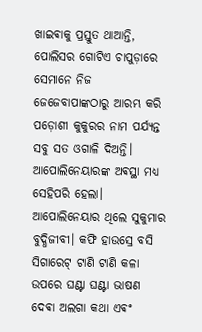ଖାଇଵାକୁ ପ୍ରସ୍ତୁତ ଥାଆନ୍ତି, ପୋଲିସର ଗୋଟିଏ ଚାପୁଡ଼ାରେ ସେମାନେ ନିଜ ଜେଜେବାପାଙ୍କଠାରୁ ଆରମ୍ଭ କରି ପଡ଼ୋଶୀ କୁକୁରର ନାମ ପର୍ଯ୍ୟନ୍ତ ସବୁ ସତ ଓଗାଳି ଦିଅନ୍ତି। ଆପୋଲିନେୟାରଙ୍କ ଅଵସ୍ଥା ମଧ୍ୟ ସେହିପରି ହେଲା।
ଆପୋଲିନେୟାର ଥିଲେ ସୁକୁମାର ବୁଦ୍ଧିଜୀବୀ। କଫି ହାଉସ୍ରେ ବସି ସିଗାରେଟ୍ ଟାଣି ଟାଣି କଳା ଉପରେ ଘଣ୍ଟା ଘଣ୍ଟା ଭାଷଣ ଦେଵା ଅଲଗା କଥା ଏଵଂ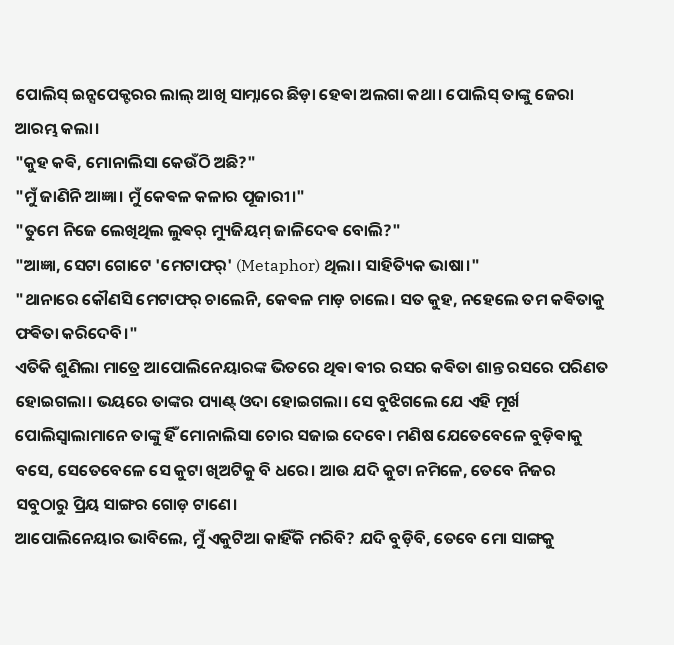ପୋଲିସ୍ ଇନ୍ସପେକ୍ଟରର ଲାଲ୍ ଆଖି ସାମ୍ନାରେ ଛିଡ଼ା ହେଵା ଅଲଗା କଥା। ପୋଲିସ୍ ତାଙ୍କୁ ଜେରା ଆରମ୍ଭ କଲା।
"କୁହ କଵି, ମୋନାଲିସା କେଉଁଠି ଅଛି?"
"ମୁଁ ଜାଣିନି ଆଜ୍ଞା। ମୁଁ କେଵଳ କଳାର ପୂଜାରୀ।"
"ତୁମେ ନିଜେ ଲେଖିଥିଲ ଲୁଵର୍ ମ୍ୟୁଜିୟମ୍ ଜାଳିଦେଵ ବୋଲି?"
"ଆଜ୍ଞା, ସେଟା ଗୋଟେ 'ମେଟାଫର୍' (Metaphor) ଥିଲା। ସାହିତ୍ୟିକ ଭାଷା।"
"ଥାନାରେ କୌଣସି ମେଟାଫର୍ ଚାଲେନି, କେଵଳ ମାଡ଼ ଚାଲେ। ସତ କୁହ, ନହେଲେ ତମ କଵିତାକୁ ଫଵିତା କରିଦେବି।"
ଏତିକି ଶୁଣିଲା ମାତ୍ରେ ଆପୋଲିନେୟାରଙ୍କ ଭିତରେ ଥିଵା ଵୀର ରସର କଵିତା ଶାନ୍ତ ରସରେ ପରିଣତ ହୋଇଗଲା। ଭୟରେ ତାଙ୍କର ପ୍ୟାଣ୍ଟ୍ ଓଦା ହୋଇଗଲା। ସେ ବୁଝିଗଲେ ଯେ ଏହି ମୂର୍ଖ ପୋଲିସ୍ବାଲାମାନେ ତାଙ୍କୁ ହିଁ ମୋନାଲିସା ଚୋର ସଜାଇ ଦେବେ। ମଣିଷ ଯେତେବେଳେ ବୁଡ଼ିଵାକୁ ବସେ, ସେତେବେଳେ ସେ କୁଟା ଖିଅଟିକୁ ବି ଧରେ। ଆଉ ଯଦି କୁଟା ନମିଳେ, ତେବେ ନିଜର ସବୁଠାରୁ ପ୍ରିୟ ସାଙ୍ଗର ଗୋଡ଼ ଟାଣେ।
ଆପୋଲିନେୟାର ଭାବିଲେ, ମୁଁ ଏକୁଟିଆ କାହିଁକି ମରିବି? ଯଦି ବୁଡ଼ିବି, ତେବେ ମୋ ସାଙ୍ଗକୁ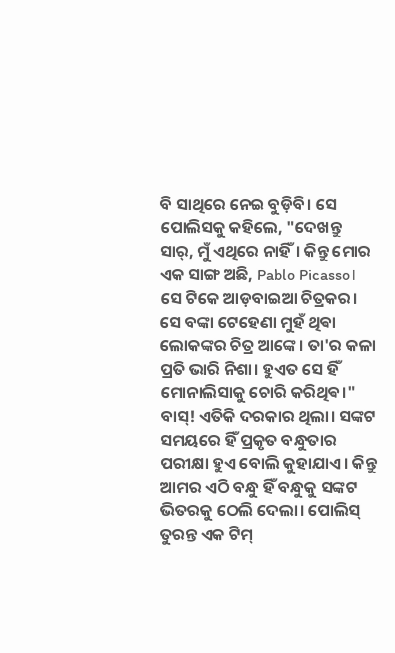ବି ସାଥିରେ ନେଇ ବୁଡ଼ିବି। ସେ ପୋଲିସକୁ କହିଲେ, "ଦେଖନ୍ତୁ ସାର୍, ମୁଁ ଏଥିରେ ନାହିଁ। କିନ୍ତୁ ମୋର ଏକ ସାଙ୍ଗ ଅଛି, Pablo Picasso। ସେ ଟିକେ ଆଡ଼ବାଇଆ ଚିତ୍ରକର। ସେ ବଙ୍କା ଟେହେଣା ମୁହଁ ଥିଵା ଲୋକଙ୍କର ଚିତ୍ର ଆଙ୍କେ। ତା'ର କଳା ପ୍ରତି ଭାରି ନିଶା। ହୁଏତ ସେ ହିଁ ମୋନାଲିସାକୁ ଚୋରି କରିଥିଵ।"
ବାସ୍! ଏତିକି ଦରକାର ଥିଲା। ସଙ୍କଟ ସମୟରେ ହିଁ ପ୍ରକୃତ ବନ୍ଧୁତାର ପରୀକ୍ଷା ହୁଏ ବୋଲି କୁହାଯାଏ। କିନ୍ତୁ ଆମର ଏଠି ବନ୍ଧୁ ହିଁ ବନ୍ଧୁକୁ ସଙ୍କଟ ଭିତରକୁ ଠେଲି ଦେଲା। ପୋଲିସ୍ ତୁରନ୍ତ ଏକ ଟିମ୍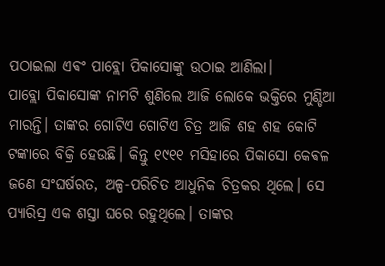ପଠାଇଲା ଏଵଂ ପାବ୍ଲୋ ପିକାସୋଙ୍କୁ ଉଠାଇ ଆଣିଲା।
ପାବ୍ଲୋ ପିକାସୋଙ୍କ ନାମଟି ଶୁଣିଲେ ଆଜି ଲୋକେ ଭକ୍ତିରେ ମୁଣ୍ଡିଆ ମାରନ୍ତି। ତାଙ୍କର ଗୋଟିଏ ଗୋଟିଏ ଚିତ୍ର ଆଜି ଶହ ଶହ କୋଟି ଟଙ୍କାରେ ବିକ୍ରି ହେଉଛି। କିନ୍ତୁ ୧୯୧୧ ମସିହାରେ ପିକାସୋ କେଵଳ ଜଣେ ସଂଘର୍ଷରତ, ଅଳ୍ପ-ପରିଚିତ ଆଧୁନିକ ଚିତ୍ରକର ଥିଲେ। ସେ ପ୍ୟାରିସ୍ର ଏକ ଶସ୍ତା ଘରେ ରହୁଥିଲେ। ତାଙ୍କର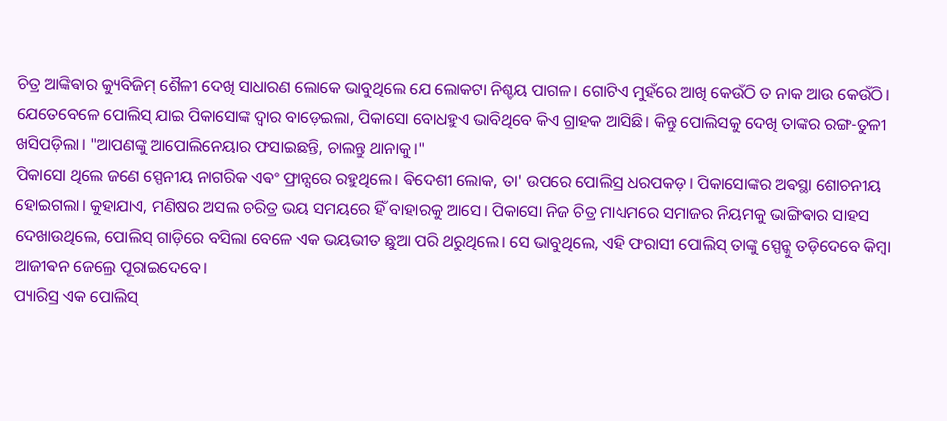ଚିତ୍ର ଆଙ୍କିଵାର କ୍ୟୁବିଜିମ୍ ଶୈଳୀ ଦେଖି ସାଧାରଣ ଲୋକେ ଭାବୁଥିଲେ ଯେ ଲୋକଟା ନିଶ୍ଚୟ ପାଗଳ। ଗୋଟିଏ ମୁହଁରେ ଆଖି କେଉଁଠି ତ ନାକ ଆଉ କେଉଁଠି।
ଯେତେବେଳେ ପୋଲିସ୍ ଯାଇ ପିକାସୋଙ୍କ ଦ୍ୱାର ବାଡ଼େଇଲା, ପିକାସୋ ବୋଧହୁଏ ଭାବିଥିବେ କିଏ ଗ୍ରାହକ ଆସିଛି। କିନ୍ତୁ ପୋଲିସକୁ ଦେଖି ତାଙ୍କର ରଙ୍ଗ-ତୁଳୀ ଖସିପଡ଼ିଲା। "ଆପଣଙ୍କୁ ଆପୋଲିନେୟାର ଫସାଇଛନ୍ତି, ଚାଲନ୍ତୁ ଥାନାକୁ।"
ପିକାସୋ ଥିଲେ ଜଣେ ସ୍ପେନୀୟ ନାଗରିକ ଏଵଂ ଫ୍ରାନ୍ସରେ ରହୁଥିଲେ। ଵିଦେଶୀ ଲୋକ, ତା' ଉପରେ ପୋଲିସ୍ର ଧରପକଡ଼। ପିକାସୋଙ୍କର ଅଵସ୍ଥା ଶୋଚନୀୟ ହୋଇଗଲା। କୁହାଯାଏ, ମଣିଷର ଅସଲ ଚରିତ୍ର ଭୟ ସମୟରେ ହିଁ ବାହାରକୁ ଆସେ। ପିକାସୋ ନିଜ ଚିତ୍ର ମାଧ୍ୟମରେ ସମାଜର ନିୟମକୁ ଭାଙ୍ଗିଵାର ସାହସ ଦେଖାଉଥିଲେ, ପୋଲିସ୍ ଗାଡ଼ିରେ ବସିଲା ବେଳେ ଏକ ଭୟଭୀତ ଛୁଆ ପରି ଥରୁଥିଲେ। ସେ ଭାବୁଥିଲେ, ଏହି ଫରାସୀ ପୋଲିସ୍ ତାଙ୍କୁ ସ୍ପେନ୍କୁ ତଡ଼ିଦେବେ କିମ୍ବା ଆଜୀଵନ ଜେଲ୍ରେ ପୂରାଇଦେବେ।
ପ୍ୟାରିସ୍ର ଏକ ପୋଲିସ୍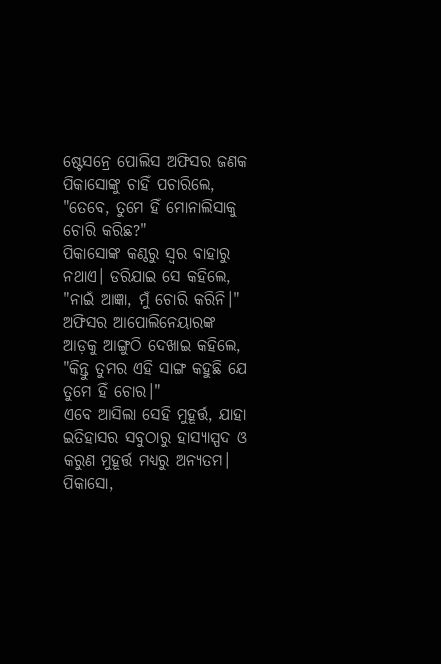ଷ୍ଟେସନ୍ରେ ପୋଲିସ ଅଫିସର ଜଣକ ପିକାସୋଙ୍କୁ ଚାହିଁ ପଚାରିଲେ, "ତେବେ, ତୁମେ ହିଁ ମୋନାଲିସାକୁ ଚୋରି କରିଛ?"
ପିକାସୋଙ୍କ କଣ୍ଠରୁ ସ୍ୱର ବାହାରୁ ନଥାଏ। ଡରିଯାଇ ସେ କହିଲେ, "ନାଇଁ ଆଜ୍ଞା, ମୁଁ ଚୋରି କରିନି।"
ଅଫିସର ଆପୋଲିନେୟାରଙ୍କ ଆଡ଼କୁ ଆଙ୍ଗୁଠି ଦେଖାଇ କହିଲେ, "କିନ୍ତୁ ତୁମର ଏହି ସାଙ୍ଗ କହୁଛି ଯେ ତୁମେ ହିଁ ଚୋର।"
ଏବେ ଆସିଲା ସେହି ମୁହୂର୍ତ୍ତ, ଯାହା ଇତିହାସର ସବୁଠାରୁ ହାସ୍ୟାସ୍ପଦ ଓ କରୁଣ ମୁହୂର୍ତ୍ତ ମଧ୍ୟରୁ ଅନ୍ୟତମ। ପିକାସୋ,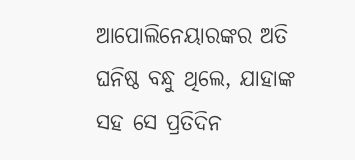ଆପୋଲିନେୟାରଙ୍କର ଅତି ଘନିଷ୍ଠ ବନ୍ଧୁ ଥିଲେ, ଯାହାଙ୍କ ସହ ସେ ପ୍ରତିଦିନ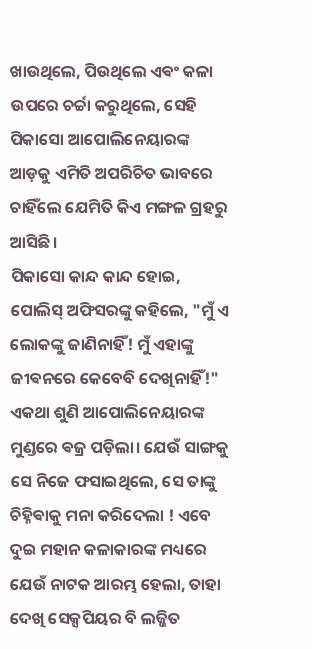ଖାଉଥିଲେ, ପିଉଥିଲେ ଏଵଂ କଳା ଉପରେ ଚର୍ଚ୍ଚା କରୁଥିଲେ, ସେହି ପିକାସୋ ଆପୋଲିନେୟାରଙ୍କ ଆଡ଼କୁ ଏମିତି ଅପରିଚିତ ଭାବରେ ଚାହିଁଲେ ଯେମିତି କିଏ ମଙ୍ଗଳ ଗ୍ରହରୁ ଆସିଛି।
ପିକାସୋ କାନ୍ଦ କାନ୍ଦ ହୋଇ, ପୋଲିସ୍ ଅଫିସରଙ୍କୁ କହିଲେ, "ମୁଁ ଏ ଲୋକଙ୍କୁ ଜାଣିନାହିଁ! ମୁଁ ଏହାଙ୍କୁ ଜୀଵନରେ କେବେବି ଦେଖିନାହିଁ!"
ଏକଥା ଶୁଣି ଆପୋଲିନେୟାରଙ୍କ ମୁଣ୍ଡରେ ଵଜ୍ର ପଡ଼ିଲା। ଯେଉଁ ସାଙ୍ଗକୁ ସେ ନିଜେ ଫସାଇଥିଲେ, ସେ ତାଙ୍କୁ ଚିହ୍ନିଵାକୁ ମନା କରିଦେଲା ! ଏବେ ଦୁଇ ମହାନ କଳାକାରଙ୍କ ମଧ୍ୟରେ ଯେଉଁ ନାଟକ ଆରମ୍ଭ ହେଲା, ତାହା ଦେଖି ସେକ୍ସପିୟର ବି ଲଜ୍ଜିତ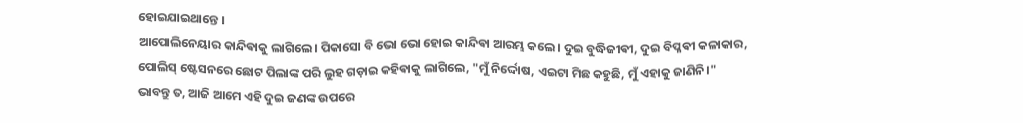ହୋଇଯାଇଥାନ୍ତେ ।
ଆପୋଲିନେୟାର କାନ୍ଦିଵାକୁ ଲାଗିଲେ। ପିକାସୋ ବି ଭୋ ଭୋ ହୋଇ କାନ୍ଦିଵା ଆରମ୍ଭ କଲେ। ଦୁଇ ବୁଦ୍ଧିଜୀଵୀ, ଦୁଇ ବିପ୍ଳଵୀ କଳାକାର, ପୋଲିସ୍ ଷ୍ଟେସନରେ ଛୋଟ ପିଲାଙ୍କ ପରି ଲୁହ ଗଡ଼ାଇ କହିଵାକୁ ଲାଗିଲେ, "ମୁଁ ନିର୍ଦ୍ଦୋଷ, ଏଇଟା ମିଛ କହୁଛି, ମୁଁ ଏହାକୁ ଜାଣିନି।"
ଭାବନ୍ତୁ ତ, ଆଜି ଆମେ ଏହି ଦୁଇ ଜଣଙ୍କ ଉପରେ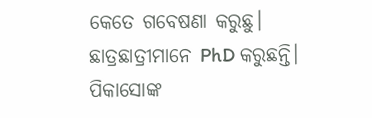କେତେ ଗବେଷଣା କରୁଛୁ। ଛାତ୍ରଛାତ୍ରୀମାନେ PhD କରୁଛନ୍ତି। ପିକାସୋଙ୍କ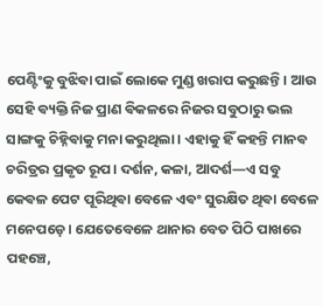ପେଣ୍ଟିଂକୁ ବୁଝିଵା ପାଇଁ ଲୋକେ ମୁଣ୍ଡ ଖରାପ କରୁଛନ୍ତି। ଆଉ ସେହି ଵ୍ୟକ୍ତି ନିଜ ପ୍ରାଣ ଵିକଳରେ ନିଜର ସବୁଠାରୁ ଭଲ ସାଙ୍ଗକୁ ଚିହ୍ନିଵାକୁ ମନା କରୁଥିଲା। ଏହାକୁ ହିଁ କହନ୍ତି ମାନଵ ଚରିତ୍ରର ପ୍ରକୃତ ରୂପ। ଦର୍ଶନ, କଳା, ଆଦର୍ଶ—ଏ ସବୁ କେଵଳ ପେଟ ପୂରିଥିଵା ବେଳେ ଏଵଂ ସୁରକ୍ଷିତ ଥିଵା ବେଳେ ମନେପଡ଼େ। ଯେତେବେଳେ ଥାନାର ବେତ ପିଠି ପାଖରେ ପହଞ୍ଚେ,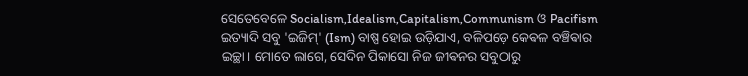ସେତେବେଳେ Socialism,Idealism,Capitalism,Communism ଓ Pacifism ଇତ୍ୟାଦି ସବୁ 'ଇଜିମ୍' (Ism) ବାଷ୍ପ ହୋଇ ଉଡ଼ିଯାଏ, ବଳିପଡ଼େ କେଵଳ ବଞ୍ଚିଵାର ଇଚ୍ଛା। ମୋତେ ଲାଗେ, ସେଦିନ ପିକାସୋ ନିଜ ଜୀଵନର ସବୁଠାରୁ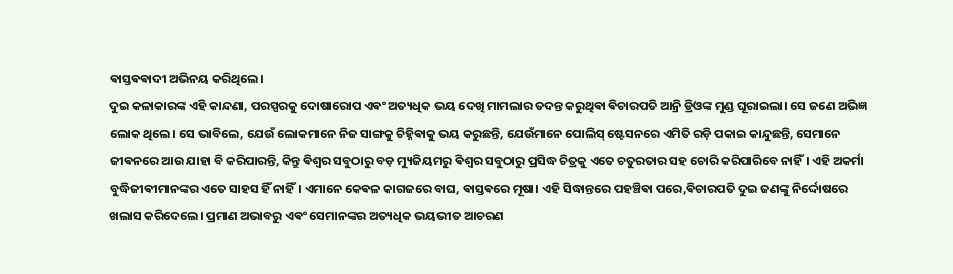ଵାସ୍ତଵଵାଦୀ ଅଭିନୟ କରିଥିଲେ।
ଦୁଇ କଳାକାରଙ୍କ ଏହି କାନ୍ଦଣା, ପରସ୍ପରକୁ ଦୋଷାରୋପ ଏଵଂ ଅତ୍ୟଧିକ ଭୟ ଦେଖି ମାମଲାର ତଦନ୍ତ କରୁଥିଵା ଵିଚାରପତି ଆନ୍ରି ଡ୍ରିଓଙ୍କ ମୁଣ୍ଡ ଘୂରାଇଲା। ସେ ଜଣେ ଅଭିଜ୍ଞ ଲୋକ ଥିଲେ। ସେ ଭାବିଲେ, ଯେଉଁ ଲୋକମାନେ ନିଜ ସାଙ୍ଗକୁ ଚିହ୍ନିଵାକୁ ଭୟ କରୁଛନ୍ତି, ଯେଉଁମାନେ ପୋଲିସ୍ ଷ୍ଟେସନରେ ଏମିତି ରଡ଼ି ପକାଇ କାନ୍ଦୁଛନ୍ତି, ସେମାନେ ଜୀଵନରେ ଆଉ ଯାହା ବି କରିପାରନ୍ତି, କିନ୍ତୁ ଵିଶ୍ୱର ସବୁଠାରୁ ବଡ଼ ମ୍ୟୁଜିୟମରୁ ଵିଶ୍ୱର ସବୁଠାରୁ ପ୍ରସିଦ୍ଧ ଚିତ୍ରକୁ ଏତେ ଚତୁରତାର ସହ ଚୋରି କରିପାରିବେ ନାହିଁ। ଏହି ଅକର୍ମା ବୁଦ୍ଧିଜୀଵୀମାନଙ୍କର ଏତେ ସାହସ ହିଁ ନାହିଁ। ଏମାନେ କେଵଳ କାଗଜରେ ବାଘ, ଵାସ୍ତଵରେ ମୂଷା। ଏହି ସିଦ୍ଧାନ୍ତରେ ପହଞ୍ଚିଵା ପରେ,ଵିଚାରପତି ଦୁଇ ଜଣଙ୍କୁ ନିର୍ଦ୍ଦୋଷରେ ଖଲାସ କରିଦେଲେ। ପ୍ରମାଣ ଅଭାବରୁ ଏଵଂ ସେମାନଙ୍କର ଅତ୍ୟଧିକ ଭୟଭୀତ ଆଚରଣ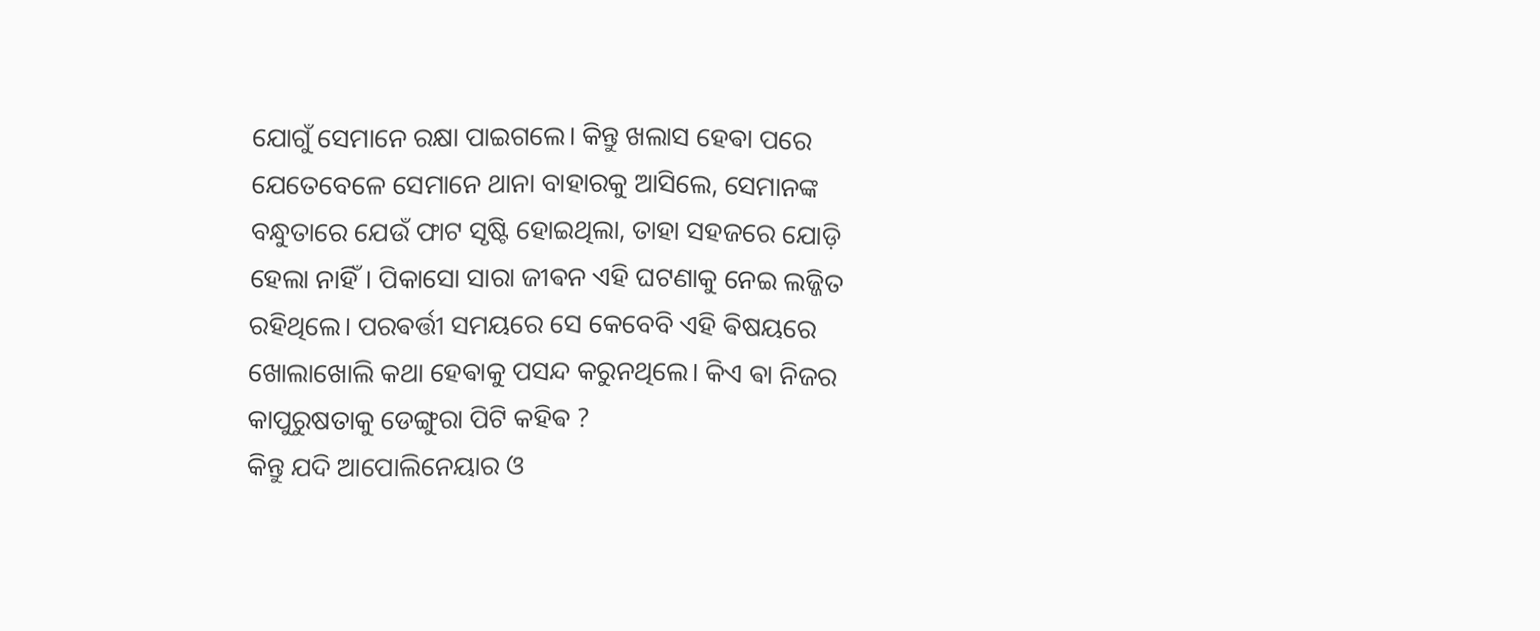ଯୋଗୁଁ ସେମାନେ ରକ୍ଷା ପାଇଗଲେ। କିନ୍ତୁ ଖଲାସ ହେଵା ପରେ ଯେତେବେଳେ ସେମାନେ ଥାନା ବାହାରକୁ ଆସିଲେ, ସେମାନଙ୍କ ବନ୍ଧୁତାରେ ଯେଉଁ ଫାଟ ସୃଷ୍ଟି ହୋଇଥିଲା, ତାହା ସହଜରେ ଯୋଡ଼ି ହେଲା ନାହିଁ। ପିକାସୋ ସାରା ଜୀଵନ ଏହି ଘଟଣାକୁ ନେଇ ଲଜ୍ଜିତ ରହିଥିଲେ। ପରଵର୍ତ୍ତୀ ସମୟରେ ସେ କେବେବି ଏହି ଵିଷୟରେ ଖୋଲାଖୋଲି କଥା ହେଵାକୁ ପସନ୍ଦ କରୁନଥିଲେ। କିଏ ଵା ନିଜର କାପୁରୁଷତାକୁ ଡେଙ୍ଗୁରା ପିଟି କହିଵ ?
କିନ୍ତୁ ଯଦି ଆପୋଲିନେୟାର ଓ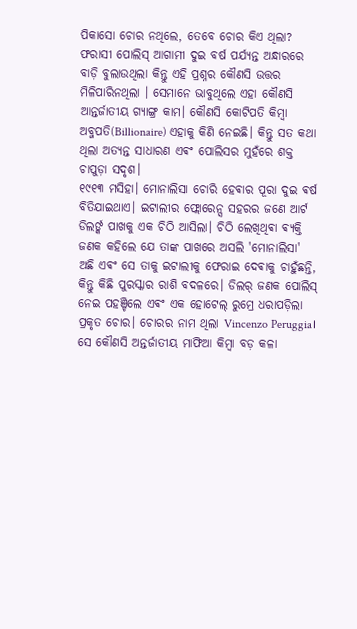ପିକାସୋ ଚୋର ନଥିଲେ, ତେବେ ଚୋର କିଏ ଥିଲା? ଫରାସୀ ପୋଲିସ୍ ଆଗାମୀ ଦୁଇ ବର୍ଷ ପର୍ଯ୍ୟନ୍ତ ଅନ୍ଧାରରେ ବାଡ଼ି ବୁଲାଉଥିଲା କିନ୍ତୁ ଏହି ପ୍ରଶ୍ନର କୌଣସି ଉତ୍ତର ମିଳିପାରିନଥିଲା । ସେମାନେ ଭାବୁଥିଲେ ଏହା କୌଣସି ଆନ୍ତର୍ଜାତୀୟ ଗ୍ୟାଙ୍ଗ୍ର କାମ। କୌଣସି କୋଟିପତି କିମ୍ବା ଅବ୍ଜପତି(Billionaire) ଏହାକୁ କିଣି ନେଇଛି। କିନ୍ତୁ ସତ କଥା ଥିଲା ଅତ୍ୟନ୍ତ ସାଧାରଣ ଏଵଂ ପୋଲିସର ମୁହଁରେ ଶକ୍ତ ଚାପୁଡ଼ା ସଦୃଶ।
୧୯୧୩ ମସିହା। ମୋନାଲିସା ଚୋରି ହେଵାର ପୂରା ଦୁଇ ଵର୍ଷ ବିତିଯାଇଥାଏ। ଇଟାଲୀର ଫ୍ଲୋରେନ୍ସ ସହରର ଜଣେ ଆର୍ଟ ଡିଲର୍ଙ୍କ ପାଖକୁ ଏକ ଚିଠି ଆସିଲା। ଚିଠି ଲେଖିଥିଵା ଵ୍ୟକ୍ତି ଜଣକ କହିଲେ ଯେ ତାଙ୍କ ପାଖରେ ଅସଲି 'ମୋନାଲିସା' ଅଛି ଏଵଂ ସେ ତାକୁ ଇଟାଲୀକୁ ଫେରାଇ ଦେଵାକୁ ଚାହୁଁଛନ୍ତି, କିନ୍ତୁ କିଛି ପୁରସ୍କାର ରାଶି ବଦଳରେ। ଡିଲର୍ ଜଣକ ପୋଲିସ୍ ନେଇ ପହଞ୍ଚିଲେ ଏଵଂ ଏକ ହୋଟେଲ୍ ରୁମ୍ରେ ଧରାପଡ଼ିଲା ପ୍ରକୃତ ଚୋର। ଚୋରର ନାମ ଥିଲା Vincenzo Peruggia। ସେ କୌଣସି ଅନ୍ତର୍ଜାତୀୟ ମାଫିଆ କିମ୍ବା ବଡ଼ କଳା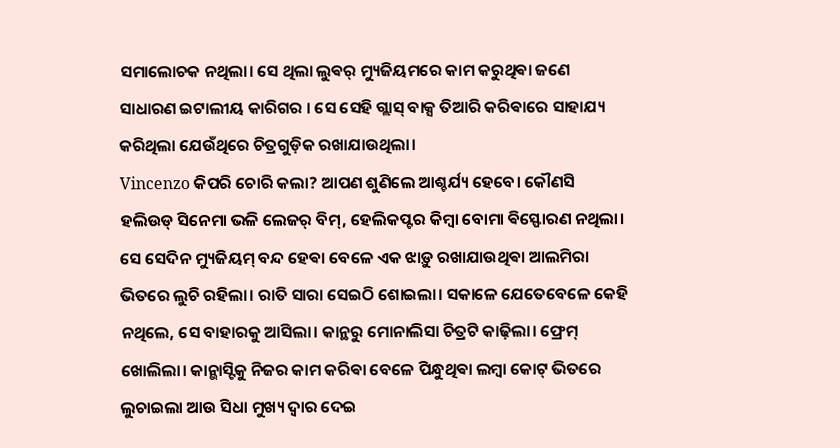ସମାଲୋଚକ ନଥିଲା। ସେ ଥିଲା ଲୁଵର୍ ମ୍ୟୁଜିୟମରେ କାମ କରୁଥିଵା ଜଣେ ସାଧାରଣ ଇଟାଲୀୟ କାରିଗର । ସେ ସେହି ଗ୍ଲାସ୍ ବାକ୍ସ ତିଆରି କରିଵାରେ ସାହାଯ୍ୟ କରିଥିଲା ଯେଉଁଥିରେ ଚିତ୍ରଗୁଡ଼ିକ ରଖାଯାଉଥିଲା।
Vincenzo କିପରି ଚୋରି କଲା? ଆପଣ ଶୁଣିଲେ ଆଶ୍ଚର୍ଯ୍ୟ ହେବେ। କୌଣସି ହଲିଉଡ୍ ସିନେମା ଭଳି ଲେଜର୍ ବିମ୍, ହେଲିକପ୍ଟର କିମ୍ବା ବୋମା ଵିସ୍ଫୋରଣ ନଥିଲା। ସେ ସେଦିନ ମ୍ୟୁଜିୟମ୍ ବନ୍ଦ ହେଵା ବେଳେ ଏକ ଝାଡ଼ୁ ରଖାଯାଉଥିଵା ଆଲମିରା ଭିତରେ ଲୁଚି ରହିଲା। ରାତି ସାରା ସେଇଠି ଶୋଇଲା। ସକାଳେ ଯେତେବେଳେ କେହି ନଥିଲେ, ସେ ବାହାରକୁ ଆସିଲା। କାନ୍ଥରୁ ମୋନାଲିସା ଚିତ୍ରଟି କାଢ଼ିଲା। ଫ୍ରେମ୍ ଖୋଲିଲା। କାନ୍ଭାସ୍ଟିକୁ ନିଜର କାମ କରିଵା ବେଳେ ପିନ୍ଧୁଥିଵା ଲମ୍ବା କୋଟ୍ ଭିତରେ ଲୁଚାଇଲା ଆଉ ସିଧା ମୁଖ୍ୟ ଦ୍ୱାର ଦେଇ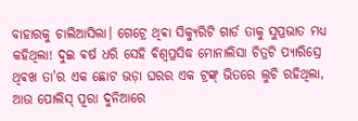ବାହାରକୁ ଚାଲିଆସିଲା। ଗେଟ୍ରେ ଥିଵା ସିକ୍ୟୁରିଟି ଗାର୍ଡ ତାକୁ ସୁପ୍ରଭାତ ମଧ୍ୟ କହିଥିଲା! ଦୁଇ ଵର୍ଷ ଧରି ସେହି ଵିଶ୍ୱପ୍ରସିଦ୍ଧ ମୋନାଲିସା ଚିତ୍ରଟି ପ୍ୟାରିସ୍ରେ ଥିଵଖ ତା'ର ଏକ ଛୋଟ ଭଡ଼ା ଘରର ଏକ ଟ୍ରଙ୍କ୍ ଭିତରେ ଲୁଚି ରହିଥିଲା, ଆଉ ପୋଲିସ୍ ପୂରା ଦୁନିଆରେ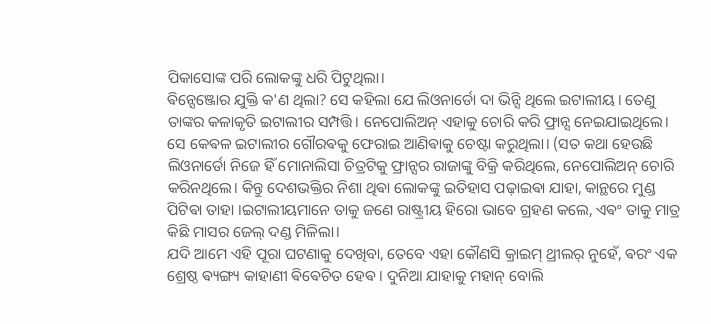ପିକାସୋଙ୍କ ପରି ଲୋକଙ୍କୁ ଧରି ପିଟୁଥିଲା।
ଵିନ୍ସେଞ୍ଜୋର ଯୁକ୍ତି କ'ଣ ଥିଲା? ସେ କହିଲା ଯେ ଲିଓନାର୍ଡୋ ଦା ଭିନ୍ସି ଥିଲେ ଇଟାଲୀୟ। ତେଣୁ ତାଙ୍କର କଳାକୃତି ଇଟାଲୀର ସମ୍ପତ୍ତି। ନେପୋଲିଅନ୍ ଏହାକୁ ଚୋରି କରି ଫ୍ରାନ୍ସ ନେଇଯାଇଥିଲେ। ସେ କେଵଳ ଇଟାଲୀର ଗୌରଵକୁ ଫେରାଇ ଆଣିଵାକୁ ଚେଷ୍ଟା କରୁଥିଲା। (ସତ କଥା ହେଉଛି ଲିଓନାର୍ଡୋ ନିଜେ ହିଁ ମୋନାଲିସା ଚିତ୍ରଟିକୁ ଫ୍ରାନ୍ସର ରାଜାଙ୍କୁ ବିକ୍ରି କରିଥିଲେ, ନେପୋଲିଅନ୍ ଚୋରି କରିନଥିଲେ। କିନ୍ତୁ ଦେଶଭକ୍ତିର ନିଶା ଥିଵା ଲୋକଙ୍କୁ ଇତିହାସ ପଢ଼ାଇଵା ଯାହା, କାନ୍ଥରେ ମୁଣ୍ଡ ପିଟିଵା ତାହା ।ଇଟାଲୀୟମାନେ ତାକୁ ଜଣେ ରାଷ୍ଟ୍ରୀୟ ହିରୋ ଭାବେ ଗ୍ରହଣ କଲେ, ଏଵଂ ତାକୁ ମାତ୍ର କିଛି ମାସର ଜେଲ୍ ଦଣ୍ଡ ମିଳିଲା।
ଯଦି ଆମେ ଏହି ପୂରା ଘଟଣାକୁ ଦେଖିବା, ତେବେ ଏହା କୌଣସି କ୍ରାଇମ୍ ଥ୍ରୀଲର୍ ନୁହେଁ, ଵରଂ ଏକ ଶ୍ରେଷ୍ଠ ଵ୍ୟଙ୍ଗ୍ୟ କାହାଣୀ ଵିଵେଚିତ ହେଵ । ଦୁନିଆ ଯାହାକୁ ମହାନ୍ ବୋଲି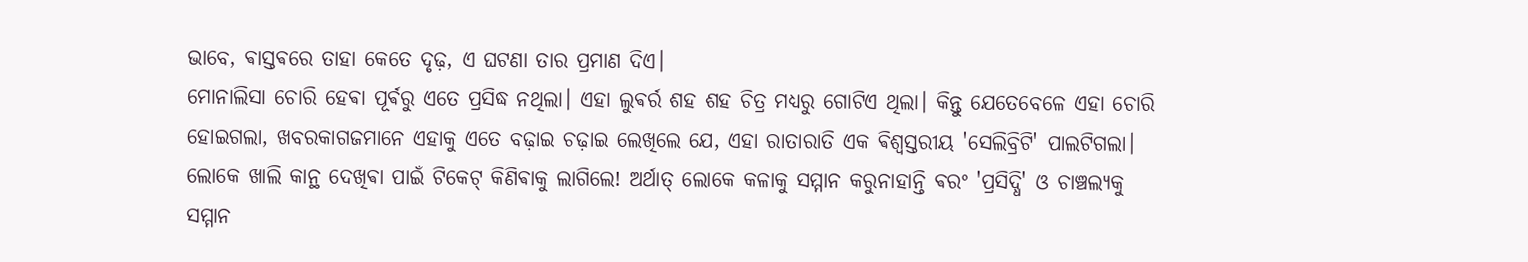ଭାବେ, ଵାସ୍ତଵରେ ତାହା କେତେ ଦୃଢ଼, ଏ ଘଟଣା ତାର ପ୍ରମାଣ ଦିଏ।
ମୋନାଲିସା ଚୋରି ହେଵା ପୂର୍ଵରୁ ଏତେ ପ୍ରସିଦ୍ଧ ନଥିଲା। ଏହା ଲୁଵର୍ର ଶହ ଶହ ଚିତ୍ର ମଧ୍ୟରୁ ଗୋଟିଏ ଥିଲା। କିନ୍ତୁ ଯେତେବେଳେ ଏହା ଚୋରି ହୋଇଗଲା, ଖବରକାଗଜମାନେ ଏହାକୁ ଏତେ ବଢ଼ାଇ ଚଢ଼ାଇ ଲେଖିଲେ ଯେ, ଏହା ରାତାରାତି ଏକ ଵିଶ୍ୱସ୍ତରୀୟ 'ସେଲିବ୍ରିଟି' ପାଲଟିଗଲା। ଲୋକେ ଖାଲି କାନ୍ଥ ଦେଖିଵା ପାଇଁ ଟିକେଟ୍ କିଣିଵାକୁ ଲାଗିଲେ! ଅର୍ଥାତ୍ ଲୋକେ କଳାକୁ ସମ୍ମାନ କରୁନାହାନ୍ତି ଵରଂ 'ପ୍ରସିଦ୍ଧି' ଓ ଚାଞ୍ଚଲ୍ୟକୁ ସମ୍ମାନ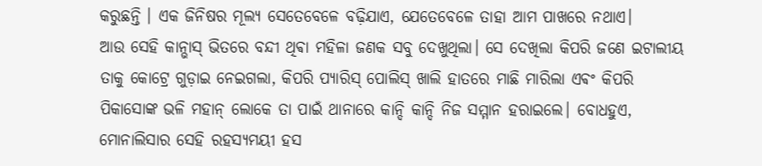କରୁଛନ୍ତି । ଏକ ଜିନିଷର ମୂଲ୍ୟ ସେତେବେଳେ ବଢ଼ିଯାଏ, ଯେତେବେଳେ ତାହା ଆମ ପାଖରେ ନଥାଏ।
ଆଉ ସେହି କାନ୍ଭାସ୍ ଭିତରେ ବନ୍ଦୀ ଥିଵା ମହିଳା ଜଣକ ସବୁ ଦେଖୁଥିଲା। ସେ ଦେଖିଲା କିପରି ଜଣେ ଇଟାଲୀୟ ତାକୁ କୋଟ୍ରେ ଗୁଡ଼ାଇ ନେଇଗଲା, କିପରି ପ୍ୟାରିସ୍ ପୋଲିସ୍ ଖାଲି ହାତରେ ମାଛି ମାରିଲା ଏଵଂ କିପରି ପିକାସୋଙ୍କ ଭଳି ମହାନ୍ ଲୋକେ ତା ପାଇଁ ଥାନାରେ କାନ୍ଦି କାନ୍ଦି ନିଜ ସମ୍ମାନ ହରାଇଲେ। ବୋଧହୁଏ, ମୋନାଲିସାର ସେହି ରହସ୍ୟମୟୀ ହସ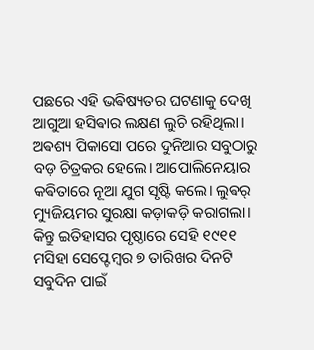ପଛରେ ଏହି ଭଵିଷ୍ୟତର ଘଟଣାକୁ ଦେଖି ଆଗୁଆ ହସିଵାର ଲକ୍ଷଣ ଲୁଚି ରହିଥିଲା। ଅଵଶ୍ୟ ପିକାସୋ ପରେ ଦୁନିଆର ସବୁଠାରୁ ବଡ଼ ଚିତ୍ରକର ହେଲେ। ଆପୋଲିନେୟାର କଵିତାରେ ନୂଆ ଯୁଗ ସୃଷ୍ଟି କଲେ। ଲୁଵର୍ ମ୍ୟୁଜିୟମର ସୁରକ୍ଷା କଡ଼ାକଡ଼ି କରାଗଲା। କିନ୍ତୁ ଇତିହାସର ପୃଷ୍ଠାରେ ସେହି ୧୯୧୧ ମସିହା ସେପ୍ଟେମ୍ବର ୭ ତାରିଖର ଦିନଟି ସବୁଦିନ ପାଇଁ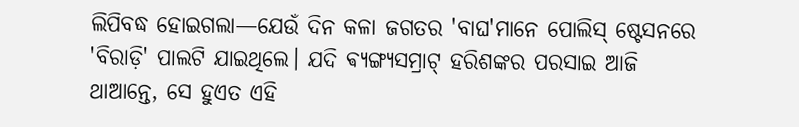ଲିପିବଦ୍ଧ ହୋଇଗଲା—ଯେଉଁ ଦିନ କଳା ଜଗତର 'ବାଘ'ମାନେ ପୋଲିସ୍ ଷ୍ଟେସନରେ 'ବିରାଡ଼ି' ପାଲଟି ଯାଇଥିଲେ। ଯଦି ଵ୍ୟଙ୍ଗ୍ୟସମ୍ରାଟ୍ ହରିଶଙ୍କର ପରସାଇ ଆଜି ଥାଆନ୍ତେ, ସେ ହୁଏତ ଏହି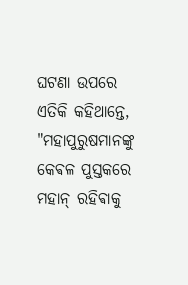ଘଟଣା ଉପରେ ଏତିକି କହିଥାନ୍ତେ, "ମହାପୁରୁଷମାନଙ୍କୁ କେଵଳ ପୁସ୍ତକରେ ମହାନ୍ ରହିଵାକୁ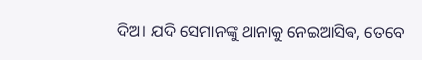ଦିଅ। ଯଦି ସେମାନଙ୍କୁ ଥାନାକୁ ନେଇଆସିଵ, ତେବେ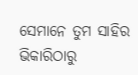ସେମାନେ ତୁମ ସାହିର ଭିକାରିଠାରୁ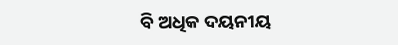ବି ଅଧିକ ଦୟନୀୟ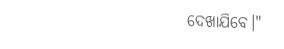ଦେଖାଯିବେ।"